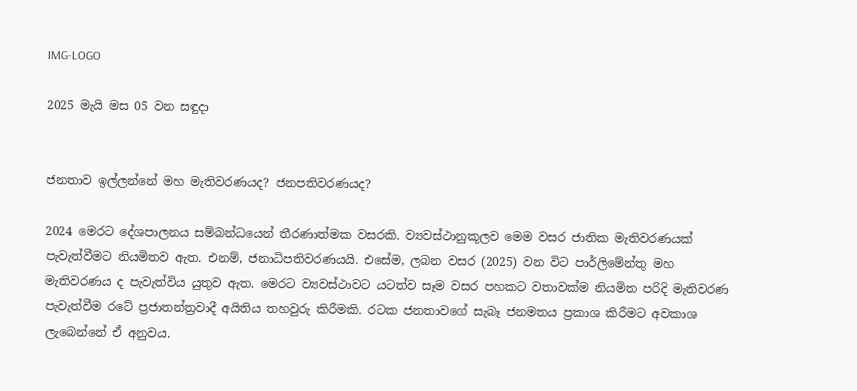IMG-LOGO

2025 මැයි මස 05 වන සඳුදා


ජනතාව ඉල්ලන්නේ මහ මැතිවරණයද? ජනපතිවරණයද?

2024 මෙරට දේශපාලනය සම්බන්ධයෙන් තීරණාත්මක වසරකි. ව්‍යවස්ථානුකූලව මෙම වසර ජාතික මැතිවරණයක් පැවැත්වීමට නියමිතව ඇත. එනම්, ජනාධිපතිවරණයයි. එසේම, ලබන වසර (2025) වන විට පාර්ලිමේන්තු මහ මැතිවරණය ද පැවැත්විය යුතුව ඇත. මෙරට ව්‍යවස්ථාවට යටත්ව සෑම වසර පහකට වතාවක්ම නියමිත පරිදි මැතිවරණ පැවැත්වීම රටේ ප්‍රජාතන්ත්‍රවාදී අයිතිය තහවුරු කිරීමකි. රටක ජනතාවගේ සැබෑ ජනමතය ප්‍රකාශ කිරීමට අවකාශ ලැබෙන්නේ ඒ අනුවය.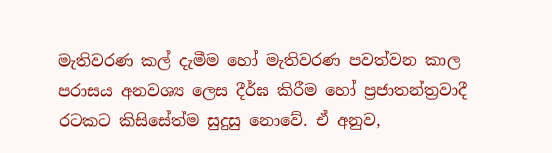මැතිවරණ කල් දැමීම හෝ මැතිවරණ පවත්වන කාල පරාසය අනවශ්‍ය ලෙස දීර්ඝ කිරීම හෝ ප්‍රජාතන්ත්‍රවාදී රටකට කිසිසේත්ම සුදුසු නොවේ. ඒ අනුව,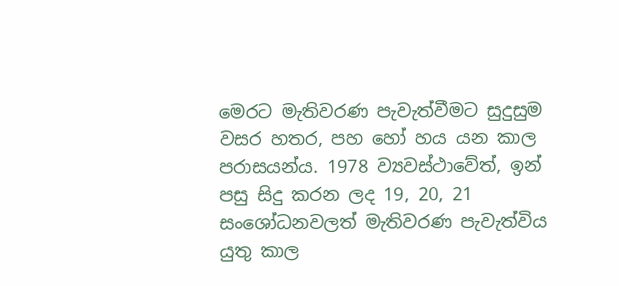මෙරට මැතිවරණ පැවැත්වීමට සුදුසුම වසර හතර, පහ හෝ හය යන කාල පරාසයන්ය. 1978 ව්‍යවස්ථාවේත්, ඉන් පසු සිදු කරන ලද 19, 20, 21 සංශෝධනවලත් මැතිවරණ පැවැත්විය යුතු කාල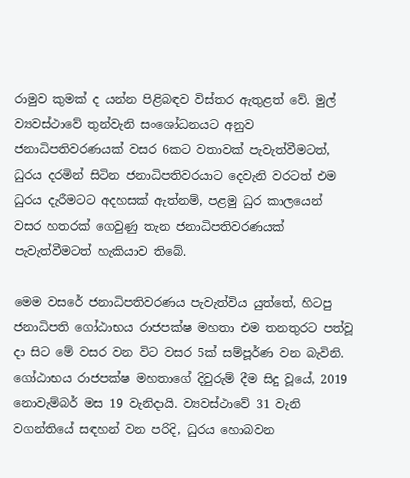රාමුව කුමක් ද යන්න පිළිබඳව විස්තර ඇතුළත් වේ. මුල් ව්‍යවස්ථාවේ තුන්වැනි සංශෝධනයට අනුව ජනාධිපතිවරණයක් වසර 6කට වතාවක් පැවැත්වීමටත්, ධුරය දරමින් සිටින ජනාධිපතිවරයාට දෙවැනි වරටත් එම ධුරය දැරීමටට අදහසක් ඇත්නම්, පළමු ධුර කාලයෙන් වසර හතරක් ගෙවුණු තැන ජනාධිපතිවරණයක් පැවැත්වීමටත් හැකියාව තිබේ.

මෙම වසරේ ජනාධිපතිවරණය පැවැත්විය යුත්තේ, හිටපු ජනාධිපති ගෝඨාභය රාජපක්ෂ මහතා එම තනතුරට පත්වූ දා සිට මේ වසර වන විට වසර 5ක් සම්පූර්ණ වන බැවිනි. ගෝඨාභය රාජපක්ෂ මහතාගේ දිවුරුම් දීම සිදු වූයේ, 2019 නොවැම්බර් මස 19 වැනිදායි. ව්‍යවස්ථාවේ 31 වැනි වගන්තියේ සඳහන් වන පරිදි, ධුරය හොබවන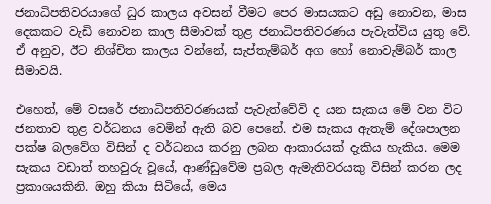ජනාධිපතිවරයාගේ ධුර කාලය අවසන් වීමට පෙර මාසයකට අඩු නොවන, මාස දෙකකට වැඩි නොවන කාල සීමාවක් තුළ ජනාධිපතිවරණය පැවැත්විය යුතු වේ. ඒ අනුව, ඊට නිශ්චිත කාලය වන්නේ, සැප්තැම්බර් අග හෝ නොවැම්බර් කාල සීමාවයි.

එහෙත්, මේ වසරේ ජනාධිපතිවරණයක් පැවැත්වේවි ද යන සැකය මේ වන විට ජනතාව තුළ වර්ධනය වෙමින් ඇති බව පෙනේ. එම සැකය ඇතැම් දේශපාලන පක්ෂ බලවේග විසින් ද වර්ධනය කරනු ලබන ආකාරයක් දැකිය හැකිය. මෙම සැකය වඩාත් තහවුරු වූයේ, ආණ්ඩුවේම ප්‍රබල ඇමැතිවරයකු විසින් කරන ලද ප්‍රකාශයකිනි. ඔහු කියා සිටියේ, මෙය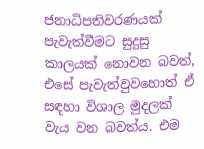ජනාධිපතිවරණයක් පැවැත්වීමට සුදුසු කාලයක් නොවන බවත්, එසේ පැවැත්වුවහොත් ඒ සඳහා විශාල මුදලක් වැය වන බවත්ය. එම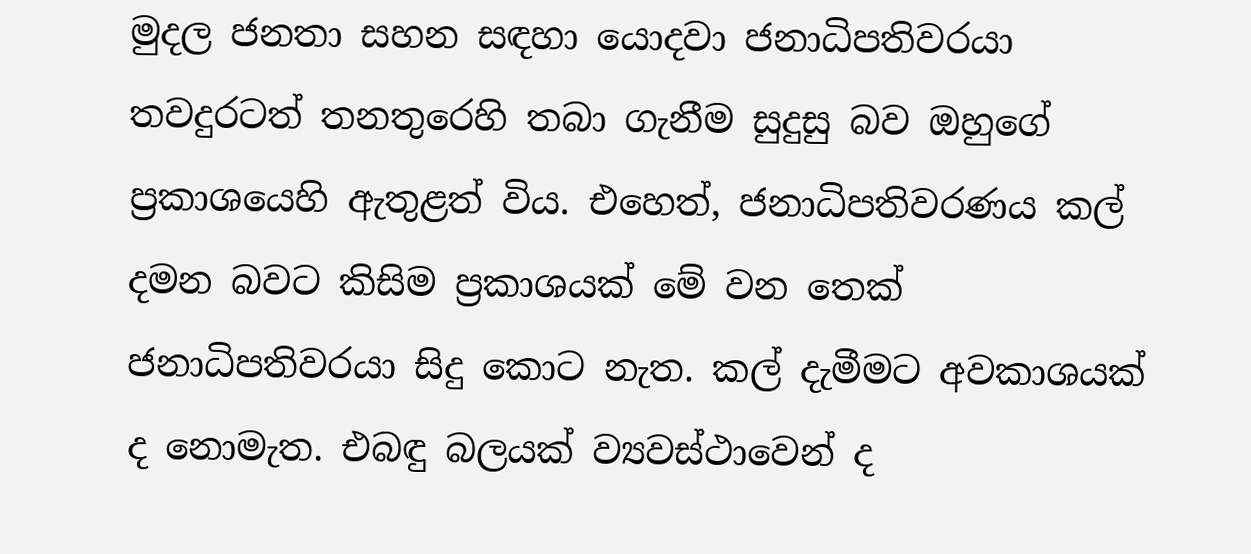මුදල ජනතා සහන සඳහා යොදවා ජනාධිපතිවරයා තවදුරටත් තනතුරෙහි තබා ගැනීම සුදුසු බව ඔහුගේ ප්‍රකාශයෙහි ඇතුළත් විය. එහෙත්, ජනාධිපතිවරණය කල් දමන බවට කිසිම ප්‍රකාශයක් මේ වන තෙක් ජනාධිපතිවරයා සිදු කොට නැත. කල් දැමීමට අවකාශයක් ද නොමැත. එබඳු බලයක් ව්‍යවස්ථාවෙන් ද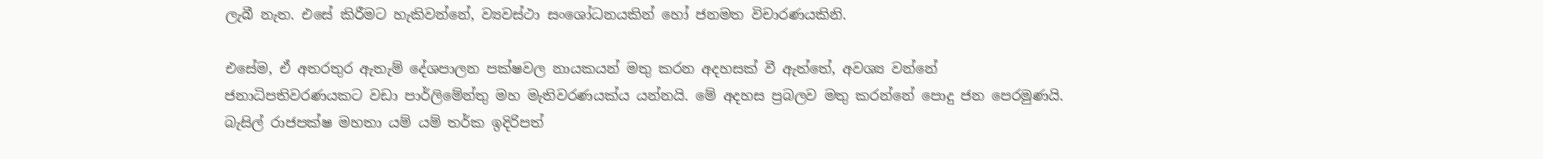ලැබී නැත. එසේ කිරීමට හැකිවන්නේ, ව්‍යවස්ථා සංශෝධනයකින් හෝ ජනමත විචාරණයකිනි.

එසේම, ඒ අතරතුර ඇතැම් දේශපාලන පක්ෂවල නායකයන් මතු කරන අදහසක් වී ඇත්තේ, අවශ්‍ය වන්නේ ජනාධිපතිවරණයකට වඩා පාර්ලිමේන්තු මහ මැතිවරණයක්ය යන්නයි. මේ අදහස ප්‍රබලව මතු කරන්නේ පොදු ජන පෙරමුණයි. බැසිල් රාජපක්ෂ මහතා යම් යම් තර්ක ඉදිරිපත්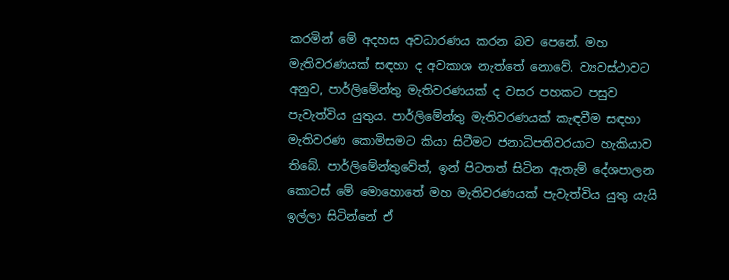කරමින් මේ අදහස අවධාරණය කරන බව පෙනේ. මහ මැතිවරණයක් සඳහා ද අවකාශ නැත්තේ නොවේ. ව්‍යවස්ථාවට අනුව, පාර්ලිමේන්තු මැතිවරණයක් ද වසර පහකට පසුව පැවැත්විය යුතුය. පාර්ලිමේන්තු මැතිවරණයක් කැඳවීම සඳහා මැතිවරණ කොමිසමට කියා සිටීමට ජනාධිපතිවරයාට හැකියාව තිබේ. පාර්ලිමේන්තුවේත්, ඉන් පිටතත් සිටින ඇතැම් දේශපාලන කොටස් මේ මොහොතේ මහ මැතිවරණයක් පැවැත්විය යුතු යැයි ඉල්ලා සිටින්නේ ඒ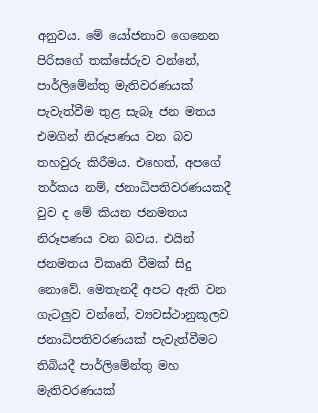අනුවය. මේ යෝජනාව ගෙනෙන පිරිසගේ තක්සේරුව වන්නේ, පාර්ලිමේන්තු මැතිවරණයක් පැවැත්වීම තුළ සැබෑ ජන මතය එමගින් නිරූපණය වන බව තහවුරු කිරීමය. එහෙත්, අපගේ තර්කය නම්, ජනාධිපතිවරණයකදී වුව ද මේ කියන ජනමතය නිරූපණය වන බවය. එයින් ජනමතය විකෘති වීමක් සිදු නොවේ. මෙතැනදී අපට ඇති වන ගැටලුව වන්නේ, ව්‍යවස්ථානුකූලව ජනාධිපතිවරණයක් පැවැත්වීමට තිබියදී පාර්ලිමේන්තු මහ මැතිවරණයක්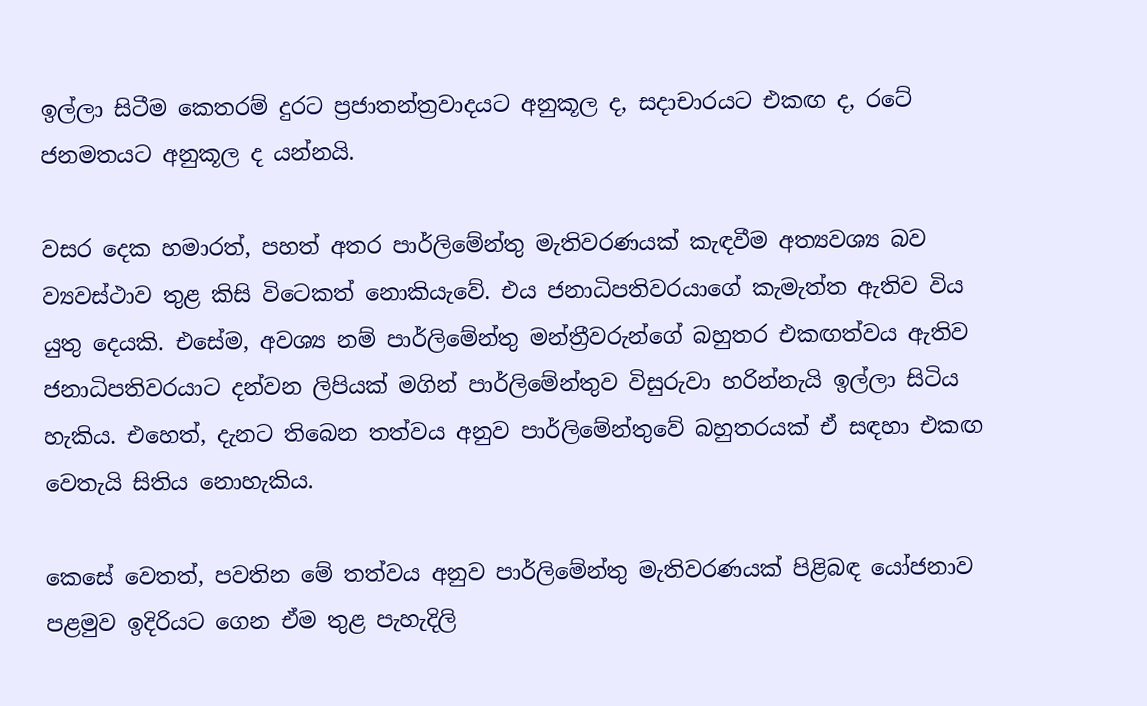ඉල්ලා සිටීම කෙතරම් දුරට ප්‍රජාතන්ත්‍රවාදයට අනුකූල ද, සදාචාරයට එකඟ ද, රටේ ජනමතයට අනුකූල ද යන්නයි.

වසර දෙක හමාරත්, පහත් අතර පාර්ලිමේන්තු මැතිවරණයක් කැඳවීම අත්‍යවශ්‍ය බව ව්‍යවස්ථාව තුළ කිසි විටෙකත් නොකියැවේ. එය ජනාධිපතිවරයාගේ කැමැත්ත ඇතිව විය යුතු දෙයකි. එසේම, අවශ්‍ය නම් පාර්ලිමේන්තු මන්ත්‍රීවරුන්ගේ බහුතර එකඟත්වය ඇතිව ජනාධිපතිවරයාට දන්වන ලිපියක් මගින් පාර්ලිමේන්තුව විසුරුවා හරින්නැයි ඉල්ලා සිටිය හැකිය. එහෙත්, දැනට තිබෙන තත්වය අනුව පාර්ලිමේන්තුවේ බහුතරයක් ඒ සඳහා එකඟ වෙතැයි සිතිය නොහැකිය.

කෙසේ වෙතත්, පවතින මේ තත්වය අනුව පාර්ලිමේන්තු මැතිවරණයක් පිළිබඳ යෝජනාව පළමුව ඉදිරියට ගෙන ඒම තුළ පැහැදිලි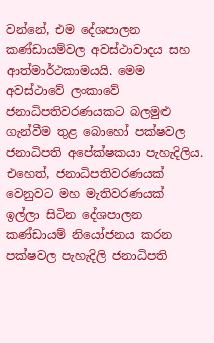වන්නේ, එම දේශපාලන කණ්ඩායම්වල අවස්ථාවාදය සහ ආත්මාර්ථකාමයයි. මෙම අවස්ථාවේ ලංකාවේ ජනාධිපතිවරණයකට බලමුළු ගැන්වීම තුළ බොහෝ පක්ෂවල ජනාධිපති අපේක්ෂකයා පැහැදිලිය. එහෙත්, ජනාධිපතිවරණයක් වෙනුවට මහ මැතිවරණයක් ඉල්ලා සිටින දේශපාලන කණ්ඩායම් නියෝජනය කරන පක්ෂවල පැහැදිලි ජනාධිපති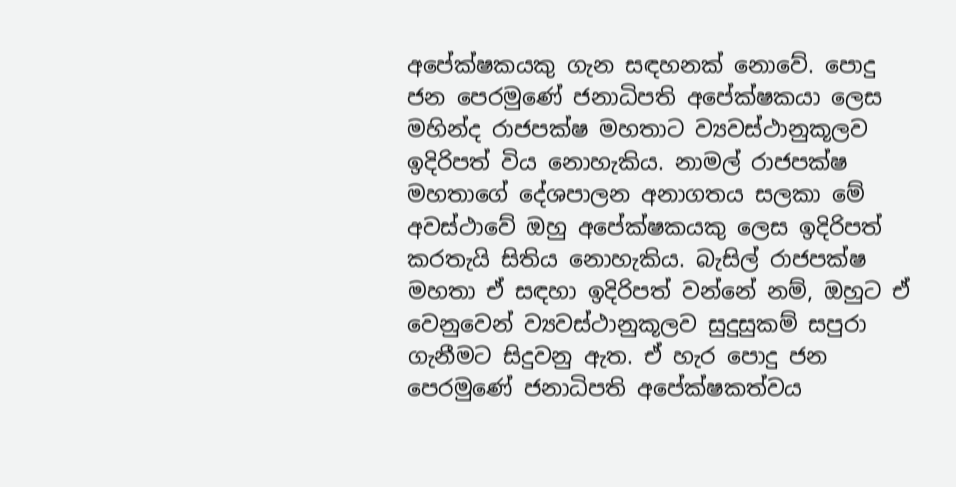අපේක්ෂකයකු ගැන සඳහනක් නොවේ. පොදු ජන පෙරමුණේ ජනාධිපති අපේක්ෂකයා ලෙස මහින්ද රාජපක්ෂ මහතාට ව්‍යවස්ථානුකූලව ඉදිරිපත් විය නොහැකිය. නාමල් රාජපක්ෂ මහතාගේ දේශපාලන අනාගතය සලකා මේ අවස්ථාවේ ඔහු අපේක්ෂකයකු ලෙස ඉදිරිපත් කරතැයි සිතිය නොහැකිය. බැසිල් රාජපක්ෂ මහතා ඒ සඳහා ඉදිරිපත් වන්නේ නම්, ඔහුට ඒ වෙනුවෙන් ව්‍යවස්ථානුකූලව සුදුසුකම් සපුරා ගැනීමට සිදුවනු ඇත. ඒ හැර පොදු ජන පෙරමුණේ ජනාධිපති අපේක්ෂකත්වය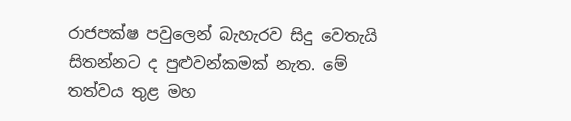රාජපක්ෂ පවුලෙන් බැහැරව සිදු වෙතැයි සිතන්නට ද පුළුවන්කමක් නැත. මේ තත්වය තුළ මහ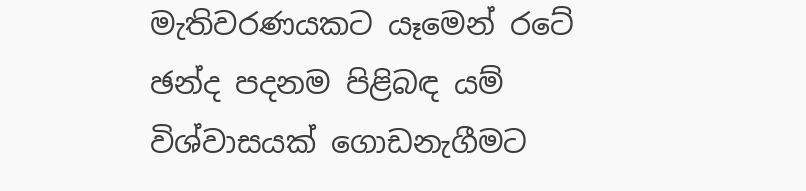මැතිවරණයකට යෑමෙන් රටේ ඡන්ද පදනම පිළිබඳ යම් විශ්වාසයක් ගොඩනැගීමට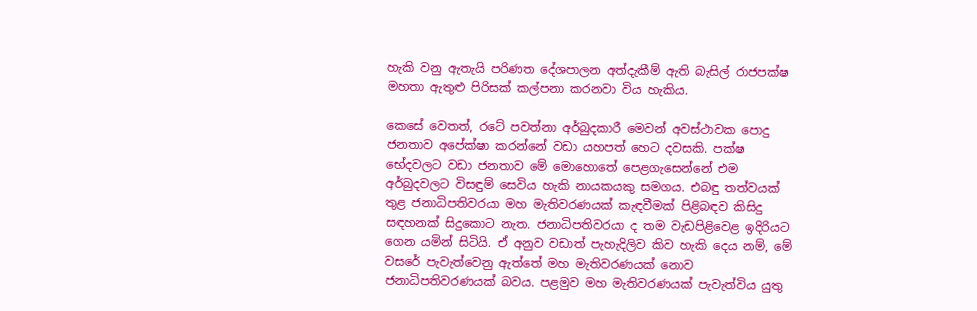හැකි වනු ඇතැයි පරිණත දේශපාලන අත්දැකීම් ඇති බැසිල් රාජපක්ෂ මහතා ඇතුළු පිරිසක් කල්පනා කරනවා විය හැකිය.

කෙසේ වෙතත්, රටේ පවත්නා අර්බුදකාරී මෙවන් අවස්ථාවක පොදු ජනතාව අපේක්ෂා කරන්නේ වඩා යහපත් හෙට දවසකි. පක්ෂ භේදවලට වඩා ජනතාව මේ මොහොතේ පෙළගැසෙන්නේ එම අර්බුදවලට විසඳුම් සෙවිය හැකි නායකයකු සමගය. එබඳු තත්වයක් තුළ ජනාධිපතිවරයා මහ මැතිවරණයක් කැඳවීමක් පිළිබඳව කිසිදු සඳහනක් සිදුකොට නැත. ජනාධිපතිවරයා ද තම වැඩපිළිවෙළ ඉදිරියට ගෙන යමින් සිටියි. ඒ අනුව වඩාත් පැහැදිලිව කිව හැකි දෙය නම්, මේ වසරේ පැවැත්වෙනු ඇත්තේ මහ මැතිවරණයක් නොව ජනාධිපතිවරණයක් බවය. පළමුව මහ මැතිවරණයක් පැවැත්විය යුතු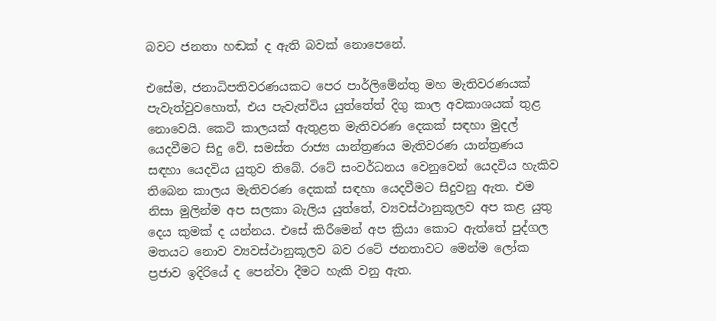බවට ජනතා හඬක් ද ඇති බවක් නොපෙනේ.

එසේම, ජනාධිපතිවරණයකට පෙර පාර්ලිමේන්තු මහ මැතිවරණයක් පැවැත්වුවහොත්, එය පැවැත්විය යුත්තේත් දිගු කාල අවකාශයක් තුළ නොවෙයි. කෙටි කාලයක් ඇතුළත මැතිවරණ දෙකක් සඳහා මුදල් යෙදවීමට සිදු වේ. සමස්ත රාජ්‍ය යාන්ත්‍රණය මැතිවරණ යාන්ත්‍රණය සඳහා යෙදවිය යුතුව තිබේ. රටේ සංවර්ධනය වෙනුවෙන් යෙදවිය හැකිව තිබෙන කාලය මැතිවරණ දෙකක් සඳහා යෙදවීමට සිදුවනු ඇත. එම නිසා මුලින්ම අප සලකා බැලිය යුත්තේ, ව්‍යවස්ථානුකූලව අප කළ යුතු දෙය කුමක් ද යන්නය. එසේ කිරීමෙන් අප ක්‍රියා කොට ඇත්තේ පුද්ගල මතයට නොව ව්‍යවස්ථානුකූලව බව රටේ ජනතාවට මෙන්ම ලෝක ප්‍රජාව ඉදිරියේ ද පෙන්වා දීමට හැකි වනු ඇත.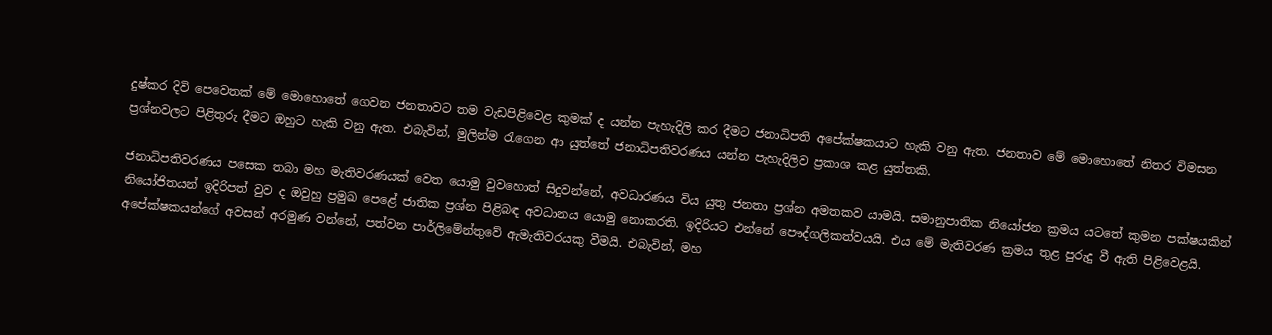දුෂ්කර දිවි පෙවෙතක් මේ මොහොතේ ගෙවන ජනතාවට තම වැඩපිළිවෙළ කුමක් ද යන්න පැහැදිලි කර දීමට ජනාධිපති අපේක්ෂකයාට හැකි වනු ඇත. ජනතාව මේ මොහොතේ නිතර විමසන ප්‍රශ්නවලට පිළිතුරු දීමට ඔහුට හැකි වනු ඇත. එබැවින්, මුලින්ම රැගෙන ආ යුත්තේ ජනාධිපතිවරණය යන්න පැහැදිලිව ප්‍රකාශ කළ යුත්තකි.

ජනාධිපතිවරණය පසෙක තබා මහ මැතිවරණයක් වෙත යොමු වුවහොත් සිදුවන්නේ, අවධාරණය විය යුතු ජනතා ප්‍රශ්න අමතකව යාමයි. සමානුපාතික නියෝජන ක්‍රමය යටතේ කුමන පක්ෂයකින් නියෝජිතයන් ඉදිරිපත් වුව ද ඔවුහු ප්‍රමුඛ පෙළේ ජාතික ප්‍රශ්න පිළිබඳ අවධානය යොමු නොකරති. ඉදිරියට එන්නේ පෞද්ගලිකත්වයයි. එය මේ මැතිවරණ ක්‍රමය තුළ පුරුදු වී ඇති පිළිවෙළයි. අපේක්ෂකයන්ගේ අවසන් අරමුණ වන්නේ, පත්වන පාර්ලිමේන්තුවේ ඇමැතිවරයකු වීමයි. එබැවින්, මහ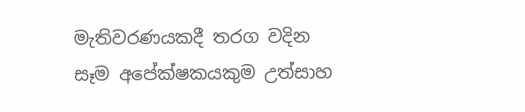මැතිවරණයකදී තරග වදින සෑම අපේක්ෂකයකුම උත්සාහ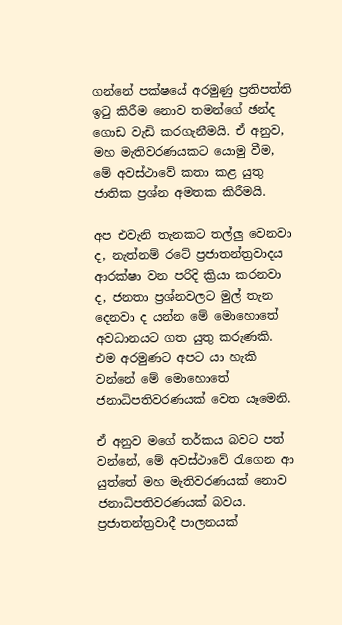ගන්නේ පක්ෂයේ අරමුණු ප්‍රතිපත්ති ඉටු කිරීම නොව තමන්ගේ ඡන්ද ගොඩ වැඩි කරගැනීමයි. ඒ අනුව, මහ මැතිවරණයකට යොමු වීම, මේ අවස්ථාවේ කතා කළ යුතු ජාතික ප්‍රශ්න අමතක කිරීමයි.

අප එවැනි තැනකට තල්ලු වෙනවා ද, නැත්නම් රටේ ප්‍රජාතන්ත්‍රවාදය ආරක්ෂා වන පරිදි ක්‍රියා කරනවා ද, ජනතා ප්‍රශ්නවලට මුල් තැන දෙනවා ද යන්න මේ මොහොතේ අවධානයට ගත යුතු කරුණකි. එම අරමුණට අපට යා හැකි වන්නේ මේ මොහොතේ ජනාධිපතිවරණයක් වෙත යෑමෙනි.

ඒ අනුව මගේ තර්කය බවට පත් වන්නේ, මේ අවස්ථාවේ රැගෙන ආ යුත්තේ මහ මැතිවරණයක් නොව ජනාධිපතිවරණයක් බවය. ප්‍රජාතන්ත්‍රවාදී පාලනයක්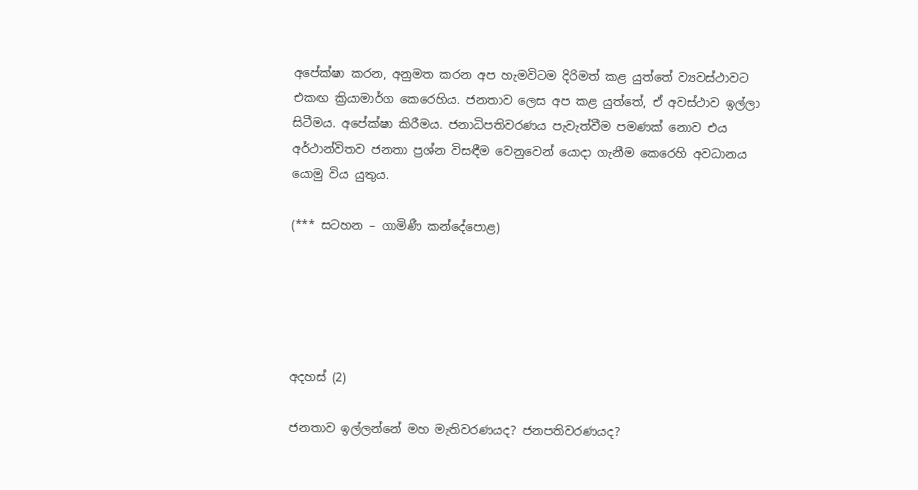අපේක්ෂා කරන, අනුමත කරන අප හැමවිටම දිරිමත් කළ යුත්තේ ව්‍යවස්ථාවට එකඟ ක්‍රියාමාර්ග කෙරෙහිය. ජනතාව ලෙස අප කළ යුත්තේ, ඒ අවස්ථාව ඉල්ලා සිටීමය. අපේක්ෂා කිරීමය. ජනාධිපතිවරණය පැවැත්වීම පමණක් නොව එය අර්ථාන්විතව ජනතා ප්‍රශ්න විසඳීම වෙනුවෙන් යොදා ගැනීම කෙරෙහි අවධානය යොමු විය යුතුය.

(*** සටහන – ගාමිණී කන්දේපොළ)





අදහස් (2)

ජනතාව ඉල්ලන්නේ මහ මැතිවරණයද? ජනපතිවරණයද?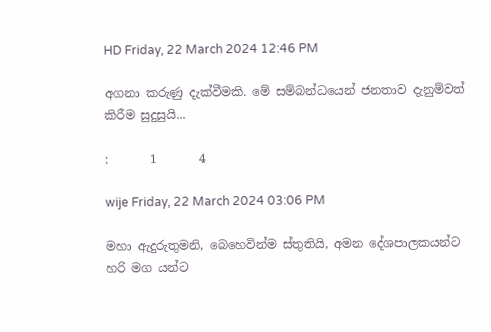HD Friday, 22 March 2024 12:46 PM

අගනා කරුණු දැක්වීමකි. මේ සම්බන්ධයෙන් ජනතාව දැනුම්වත් කිරීම සුදුසුයි...

:       1       4

wije Friday, 22 March 2024 03:06 PM

මහා ඇදුරුතුමනි, බෙහෙවින්ම ස්තුතියි, අමන දේශපාලකයන්ට හරි මග යන්ට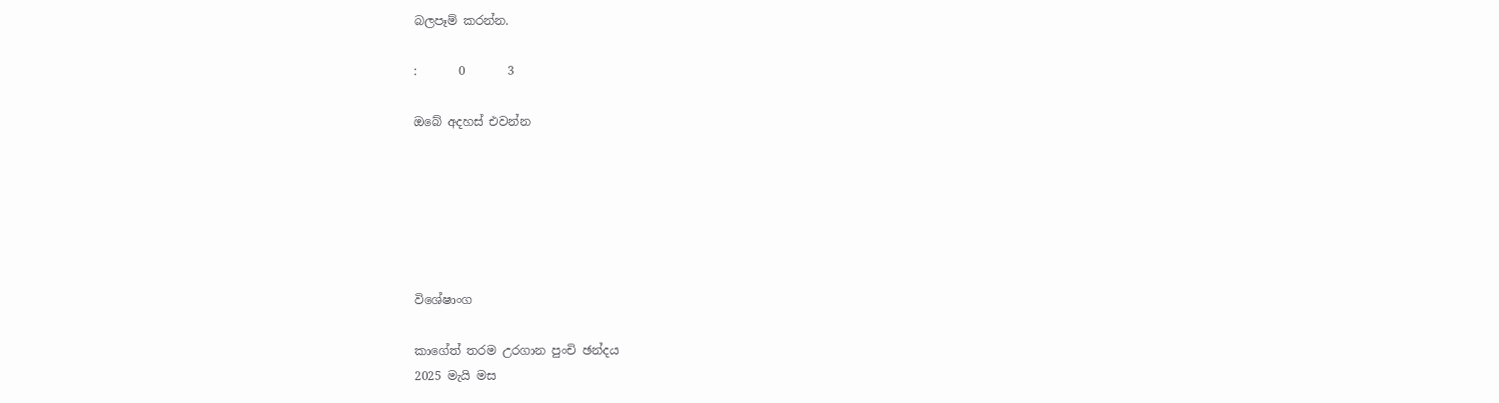බලපෑම් කරන්න.

:       0       3

ඔබේ අදහස් එවන්න






විශේෂාංග

කාගේත් තරම උරගාන පුංචි ඡන්දය
2025 මැයි මස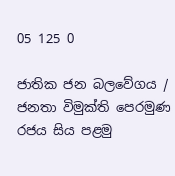05 125 0

ජාතික ජන බලවේගය / ජනතා විමුක්ති පෙරමුණ රජය සිය පළමු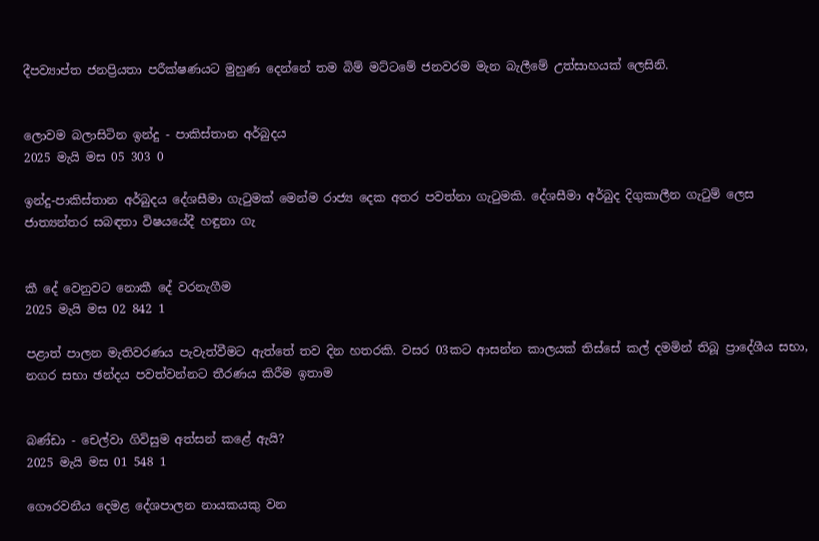දීපව්‍යාප්ත ජනප්‍රියතා පරීක්ෂණයට මුහුණ දෙන්නේ තම බිම් මට්ටමේ ජනවරම මැන බැලීමේ උත්සාහයක් ලෙසිනි.


ලොවම බලාසිටින ඉන්දු - පාකිස්තාන අර්බුදය
2025 මැයි මස 05 303 0

ඉන්දු-පාකිස්තාන අර්බුදය දේශසීමා ගැටුමක් මෙන්ම රාජ්‍ය දෙක අතර පවත්නා ගැටුමකි. දේශසීමා අර්බුද දිගුකාලීන ගැටුම් ලෙස ජාත්‍යන්තර සබඳතා විෂයයේදී හඳුනා ගැ


කී දේ වෙනුවට නොකී දේ වරනැගීම
2025 මැයි මස 02 842 1

පළාත් පාලන මැතිවරණය පැවැත්වීමට ඇත්තේ තව දින හතරකි. වසර 03කට ආසන්න කාලයක් තිස්සේ කල් දමමින් තිබූ ප්‍රාදේශීය සභා, නගර සභා ඡන්දය පවත්වන්නට තීරණය කිරීම ඉතාම


බණ්ඩා - චෙල්වා ගිවිසුම අත්සන් කළේ ඇයි?
2025 මැයි මස 01 548 1

ගෞරවනීය දෙමළ දේශපාලන නායකයකු වන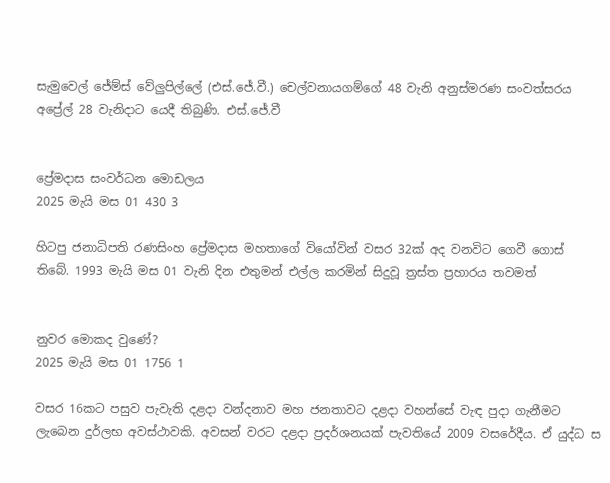සැමුවෙල් ජේම්ස් වේලුපිල්ලේ (එස්.ජේ.වී.) චෙල්වනායගම්ගේ 48 වැනි අනුස්මරණ සංවත්සරය අප්‍රේල් 28 වැනිදාට යෙදී තිබුණි. එස්.ජේ.වී


ප්‍රේමදාස සංවර්ධන මොඩලය
2025 මැයි මස 01 430 3

හිටපු ජනාධිපති රණසිංහ ප්‍රේමදාස මහතාගේ වියෝවින් වසර 32ක් අද වනවිට ගෙවී ගොස් තිබේ. 1993 මැයි මස 01 වැනි දින එතුමන් එල්ල කරමින් සිදුවූ ත්‍රස්ත ප්‍රහාරය තවමත්


නුවර මොකද වුණේ?
2025 මැයි මස 01 1756 1

වසර 16කට පසුව පැවැති දළදා වන්දනාව මහ ජනතාවට දළදා වහන්සේ වැඳ පුදා ගැනීමට ලැබෙන දුර්ලභ අවස්ථාවකි. අවසන් වරට දළදා ප්‍රදර්ශනයක් පැවතියේ 2009 වසරේදීය. ඒ යුද්ධ ස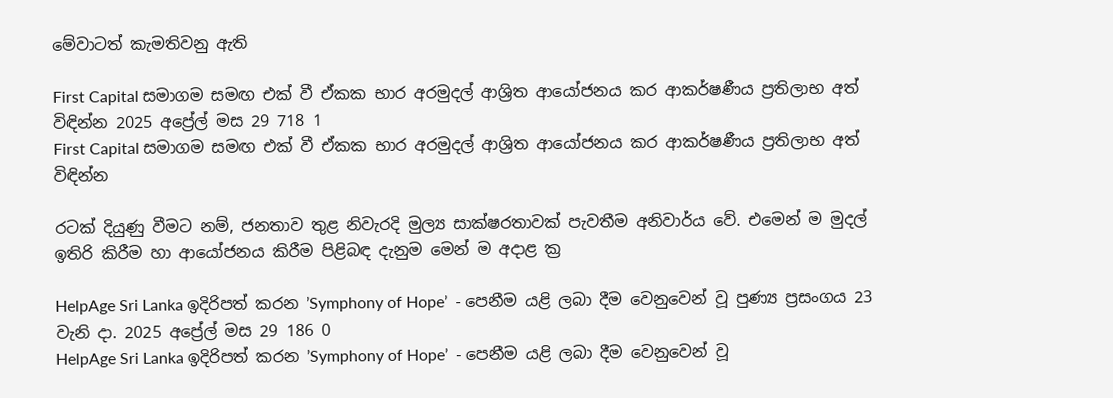මේවාටත් කැමතිවනු ඇති

First Capital සමාගම සමඟ එක් වී ඒකක භාර අරමුදල් ආශ්‍රිත ආයෝජනය කර ආකර්ෂණීය ප්‍රතිලාභ අත් විඳින්න 2025 අප්‍රේල් මස 29 718 1
First Capital සමාගම සමඟ එක් වී ඒකක භාර අරමුදල් ආශ්‍රිත ආයෝජනය කර ආකර්ෂණීය ප්‍රතිලාභ අත් විඳින්න

රටක් දියුණු වීමට නම්, ජනතාව තුළ නිවැරදි මුල්‍ය සාක්ෂරතාවක් පැවතීම අනිවාර්ය වේ. එමෙන් ම මුදල් ඉතිරි කිරීම හා ආයෝජනය කිරීම පිළිබඳ දැනුම මෙන් ම අදාළ ක්‍ර

HelpAge Sri Lanka ඉදිරිපත් කරන ’Symphony of Hope’  - පෙනීම යළි ලබා දීම වෙනුවෙන් වූ පුණ්‍ය ප්‍රසංගය 23 වැනි දා. 2025 අප්‍රේල් මස 29 186 0
HelpAge Sri Lanka ඉදිරිපත් කරන ’Symphony of Hope’  - පෙනීම යළි ලබා දීම වෙනුවෙන් වූ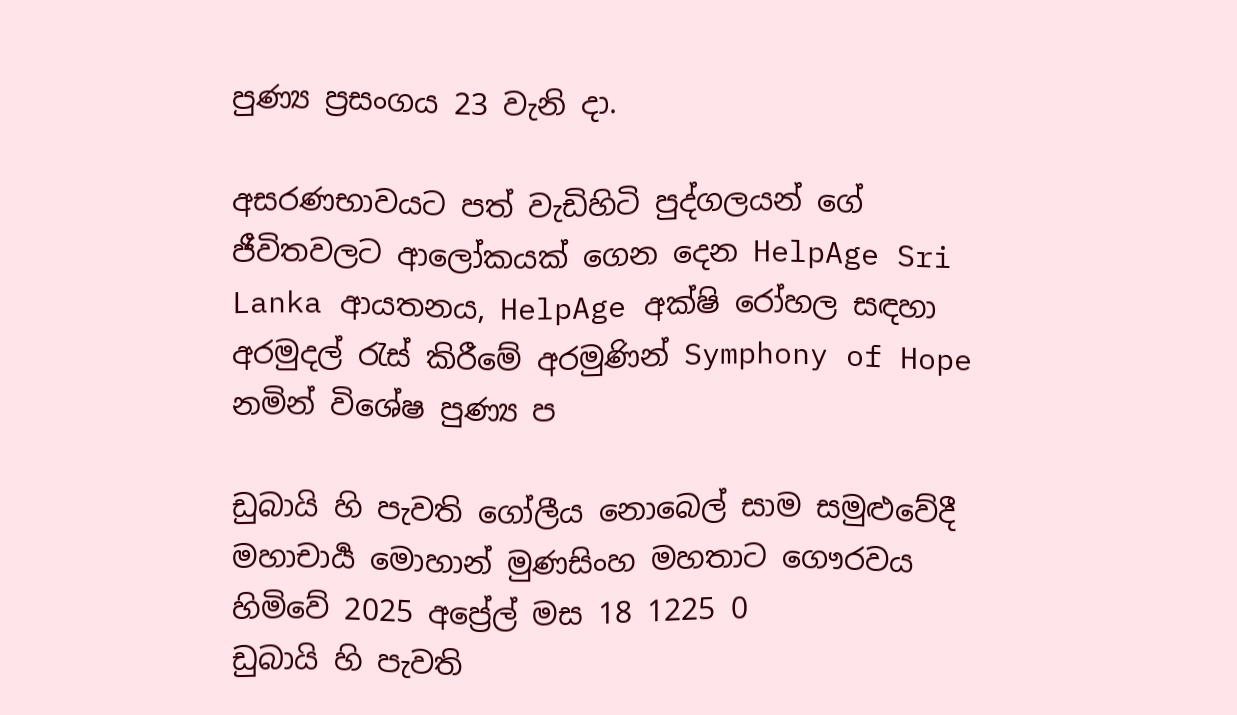පුණ්‍ය ප්‍රසංගය 23 වැනි දා.

අසරණභාවයට පත් වැඩිහිටි පුද්ගලයන් ගේ ජීවිතවලට ආලෝකයක් ගෙන දෙන HelpAge Sri Lanka ආයතනය, HelpAge අක්ෂි රෝහල සඳහා අරමුදල් රැස් කිරීමේ අරමුණින් Symphony of Hope නමින් විශේෂ පුණ්‍ය ප

ඩුබායි හි පැවති ගෝලීය නොබෙල් සාම සමුළුවේදී මහාචාර්‍ය මොහාන් මුණසිංහ මහතාට ගෞරවය හිමිවේ 2025 අප්‍රේල් මස 18 1225 0
ඩුබායි හි පැවති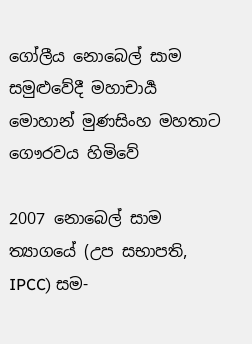ගෝලීය නොබෙල් සාම සමුළුවේදී මහාචාර්‍ය මොහාන් මුණසිංහ මහතාට ගෞරවය හිමිවේ

2007 නොබෙල් සාම ත්‍යාගයේ (උප සභාපති, IPCC) සම-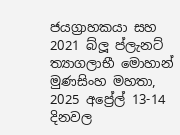ජයග්‍රාහකයා සහ 2021 බ්ලූ ප්ලැනට් ත්‍යාගලාභී මොහාන් මුණසිංහ මහතා, 2025 අප්‍රේල් 13-14 දිනවල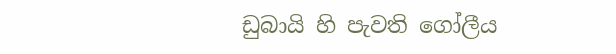ඩුබායි හි පැවති ගෝලීය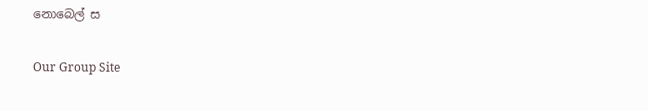නොබෙල් ස

Our Group Site